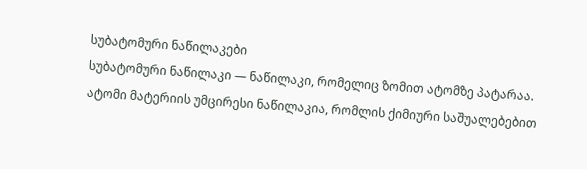სუბატომური ნაწილაკები
სუბატომური ნაწილაკი — ნაწილაკი, რომელიც ზომით ატომზე პატარაა. ატომი მატერიის უმცირესი ნაწილაკია, რომლის ქიმიური საშუალებებით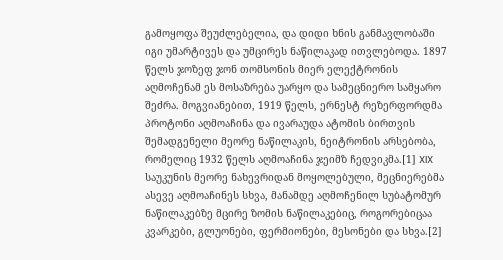გამოყოფა შეუძლებელია, და დიდი ხნის განმავლობაში იგი უმარტივეს და უმცირეს ნაწილაკად ითვლებოდა. 1897 წელს ჯოზეფ ჯონ თომსონის მიერ ელექტრონის აღმოჩენამ ეს მოსაზრება უარყო და სამეცნიერო სამყარო შეძრა. მოგვიანებით, 1919 წელს, ერნესტ რეზერფორდმა პროტონი აღმოაჩინა და ივარაუდა ატომის ბირთვის შემადგენელი მეორე ნაწილაკის, ნეიტრონის არსებობა, რომელიც 1932 წელს აღმოაჩინა ჯეიმზ ჩედვიკმა.[1] XIX საუკუნის მეორე ნახევრიდან მოყოლებული, მეცნიერებმა ასევე აღმოაჩინეს სხვა, მანამდე აღმოჩენილ სუბატომურ ნაწილაკებზე მცირე ზომის ნაწილაკებიც, როგორებიცაა კვარკები, გლუონები, ფერმიონები, მესონები და სხვა.[2]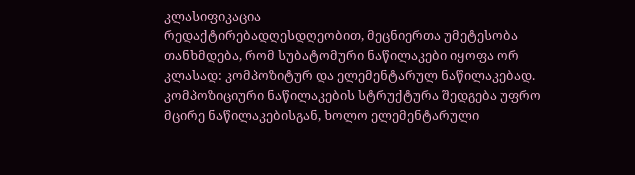კლასიფიკაცია
რედაქტირებადღესდღეობით, მეცნიერთა უმეტესობა თანხმდება, რომ სუბატომური ნაწილაკები იყოფა ორ კლასად: კომპოზიტურ და ელემენტარულ ნაწილაკებად. კომპოზიციური ნაწილაკების სტრუქტურა შედგება უფრო მცირე ნაწილაკებისგან, ხოლო ელემენტარული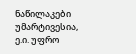ნაწილაკები უმარტივესია, ე.ი. უფრო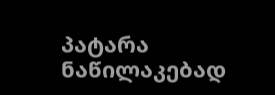პატარა ნაწილაკებად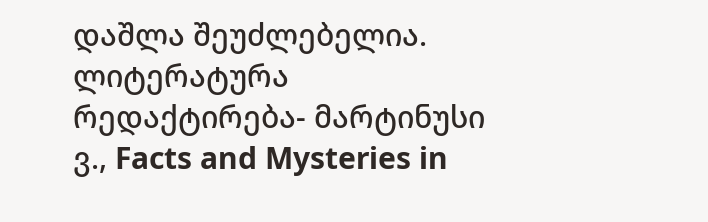დაშლა შეუძლებელია.
ლიტერატურა
რედაქტირება- მარტინუსი ვ., Facts and Mysteries in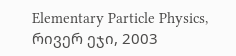Elementary Particle Physics, რივერ ეჯი, 2003